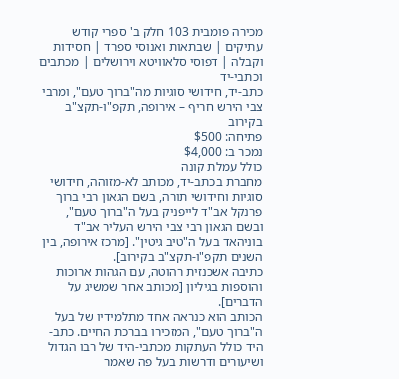מכירה פומבית 103 חלק ב' ספרי קודש עתיקים | שבתאות ואנוסי ספרד | חסידות וקבלה | דפוסי סלאוויטא וירושלים | מכתבים וכתבי-יד
כתב-יד, חידושי סוגיות מה"ברוך טעם", ומרבי צבי הירש חריף – אירופה, תקפ"ו-תקצ"ב בקירוב
פתיחה: $500
נמכר ב: $4,000
כולל עמלת קונה
מחברת בכתב-יד, מכותב לא-מזוהה, חידושי סוגיות וחידושי תורה, בשם הגאון רבי ברוך פרנקל אב"ד לייפניק בעל ה"ברוך טעם", ובשם הגאון רבי צבי הירש העליר אב"ד בוניהאד בעל ה"טיב גיטין". [מרכז אירופה, בין השנים תקפ"ו-תקצ"ב בקירוב].
כתיבה אשכנזית רהוטה, עם הגהות ארוכות והוספות בגיליון [מכותב אחר שמשיג על הדברים].
הכותב הוא כנראה אחד מתלמידיו של בעל ה"ברוך טעם", המזכירו בברכת החיים. כתב-היד כולל העתקות מכתבי-היד של רבו הגדול ושיעורים ודרשות בעל פה שאמר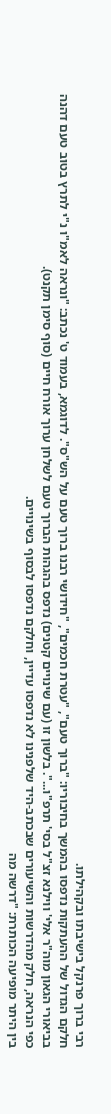רבי ברוך פרנקל בישיבתו ובקהילתו.
חלקם הגדול של ההעתקות נדפסו בהמשך בחיבוריו: "ברוך טעם", "עטרת חכמים", "חידושי רבנו ברוך טעם על הש"ס". לדוגמא, בעמוד ט' נכתב: "ונראה לאמ"ו נ"י לתרץ בטוב טעם דהנה בביאורי הגאון מוה"ר אלי' ווילנא זצ"ל בסי' תרפ"ו...". בלשון זו (עם שינויים קטנים) נדפס בהגהות הברוך טעם לשלחן ערוך אורח חיים (סוף סימן תקנט).
כפי הנראה, חלק מהדרשות והשיעורים שבכתב-היד שלפנינו לא נדפסו עדיין, וחלקם נדפסו לבסוף בשינויים.
בין היתר מופיעה הכותרת: "דרשה מה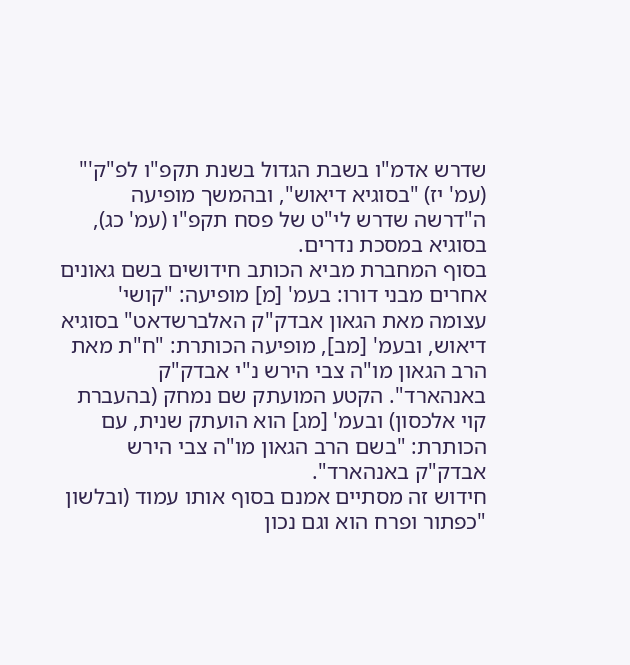שדרש אדמ"ו בשבת הגדול בשנת תקפ"ו לפ"ק'" (עמ' יז) "בסוגיא דיאוש", ובהמשך מופיעה ה"דרשה שדרש לי"ט של פסח תקפ"ו (עמ' כג), בסוגיא במסכת נדרים.
בסוף המחברת מביא הכותב חידושים בשם גאונים אחרים מבני דורו: בעמ' [מ] מופיעה: "קושי' עצומה מאת הגאון אבדק"ק האלברשדאט" בסוגיא דיאוש, ובעמ' [מב], מופיעה הכותרת: "ח"ת מאת הרב הגאון מו"ה צבי הירש נ"י אבדק"ק באנהארד". הקטע המועתק שם נמחק (בהעברת קוי אלכסון) ובעמ' [מג] הוא הועתק שנית, עם הכותרת: "בשם הרב הגאון מו"ה צבי הירש אבדק"ק באנהארד".
חידוש זה מסתיים אמנם בסוף אותו עמוד (ובלשון "כפתור ופרח הוא וגם נכון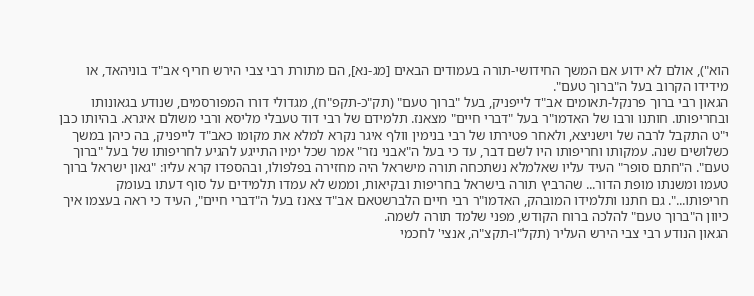הוא"), אולם לא ידוע אם המשך החידושי-תורה בעמודים הבאים [מג-נא], הם מתורת רבי צבי הירש חריף אב"ד בוניהאד, או מידידו הקרוב בעל ה"ברוך טעם".
הגאון רבי ברוך פרנקל-תאומים אב"ד לייפניק, בעל "ברוך טעם" (תק"כ-תקפ"ח), מגדולי דורו המפורסמים, שנודע בגאונותו ובחריפותו. חותנו ורבו של האדמו"ר בעל "דברי חיים" מצאנז. תלמידם של רבי דוד טעבלי מליסא ורבי משולם איגרא. בהיותו כבן י"ט התקבל לרבה של וישניצא, ולאחר פטירתו של רבי בנימין וולף איגר נקרא למלא את מקומו כאב"ד לייפניק, בה כיהן במשך כשלושים שנה. עמקותו וחריפותו היו לשם דבר, עד כי בעל ה"אבני נזר" אמר שכל ימיו התייגע להגיע לחריפותו של בעל "ברוך טעם". ה"חתם סופר" העיד עליו שאלמלא נשתכחה תורה מישראל היה מחזירה בפלפולו, ובהספדו קרא עליו: "גאון ישראל ברוך טעמו ומשנתו מופת הדור... שהרביץ תורה בישראל בחריפות ובקיאות, וממש לא עמדו תלמידים על סוף דעתו בעומק חריפותו...". גם חתנו ותלמידו המובהק, האדמו"ר רבי חיים הלברשטאם אב"ד צאנז בעל ה"דברי חיים", העיד כי ראה בעצמו איך כיוון ה"ברוך טעם" להלכה ברוח הקודש, מפני שלמד תורה לשמה.
הגאון הנודע רבי צבי הירש העליר (תקל"ו-תקצ"ה, אנצי' לחכמי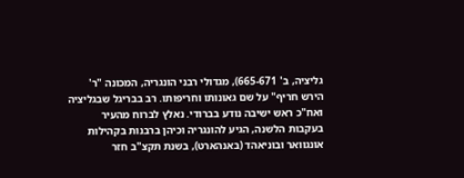גליציה, ב' 665-671), מגדולי רבני הונגריה, המכונה "ר' הירש חריף" על שם גאונותו וחריפותו. רב בבריגל שבגליציה ואח"כ ראש ישיבה נודע בברודי. נאלץ לברוח מהעיר בעקבות הלשנה, הגיע להונגריה וכיהן ברבנות בקהילות אונגוואר ובוניאהד (באנהארט), בשנת תקצ"ב חזר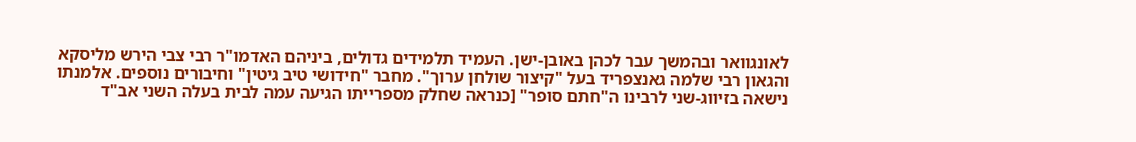לאונגוואר ובהמשך עבר לכהן באובן-ישן. העמיד תלמידים גדולים, ביניהם האדמו"ר רבי צבי הירש מליסקא והגאון רבי שלמה גאנצפריד בעל "קיצור שולחן ערוך". מחבר "חידושי טיב גיטין" וחיבורים נוספים. אלמנתו נישאה בזיווג-שני לרבינו ה"חתם סופר" [כנראה שחלק מספרייתו הגיעה עמה לבית בעלה השני אב"ד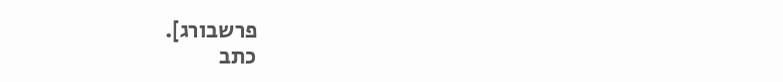פרשבורג].
כתב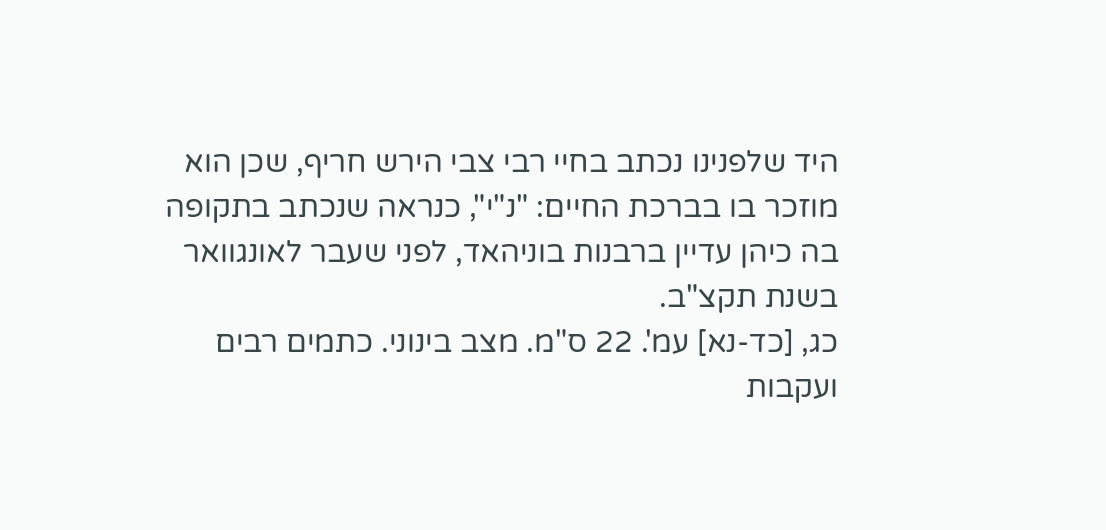היד שלפנינו נכתב בחיי רבי צבי הירש חריף, שכן הוא מוזכר בו בברכת החיים: "נ"י", כנראה שנכתב בתקופה בה כיהן עדיין ברבנות בוניהאד, לפני שעבר לאונגוואר בשנת תקצ"ב.
כג, [כד-נא] עמ'. 22 ס"מ. מצב בינוני. כתמים רבים ועקבות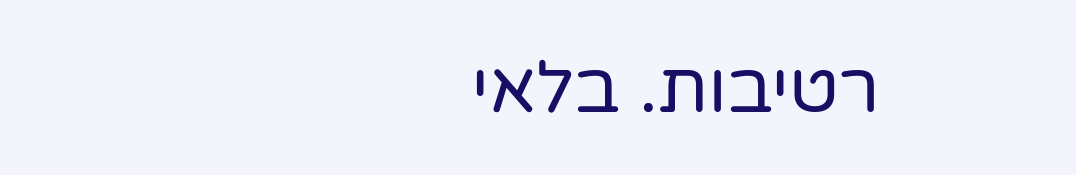רטיבות. בלאי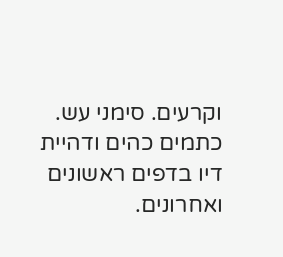וקרעים. סימני עש. כתמים כהים ודהיית דיו בדפים ראשונים ואחרונים.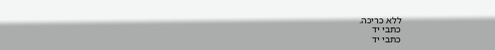ללא כריכה.
כתבי יד
כתבי יד